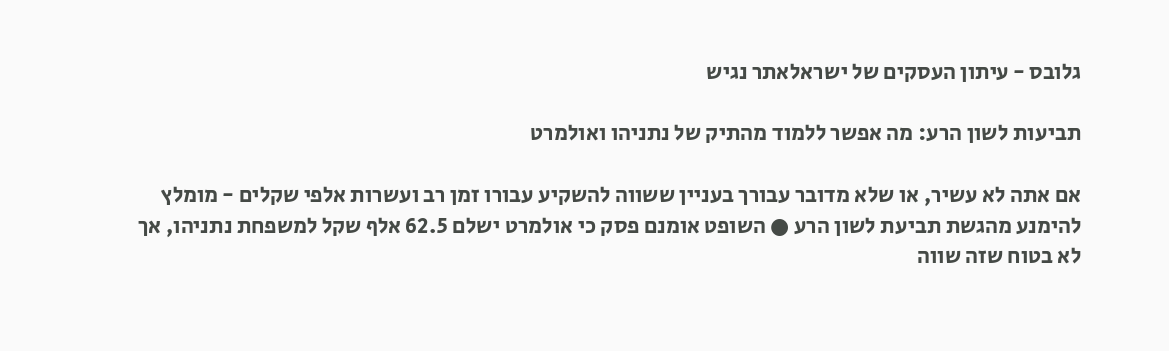גלובס - עיתון העסקים של ישראלאתר נגיש

תביעות לשון הרע: מה אפשר ללמוד מהתיק של נתניהו ואולמרט

אם אתה לא עשיר, או שלא מדובר עבורך בעניין ששווה להשקיע עבורו זמן רב ועשרות אלפי שקלים - מומלץ להימנע מהגשת תביעת לשון הרע ● השופט אומנם פסק כי אולמרט ישלם 62.5 אלף שקל למשפחת נתניהו, אך לא בטוח שזה שווה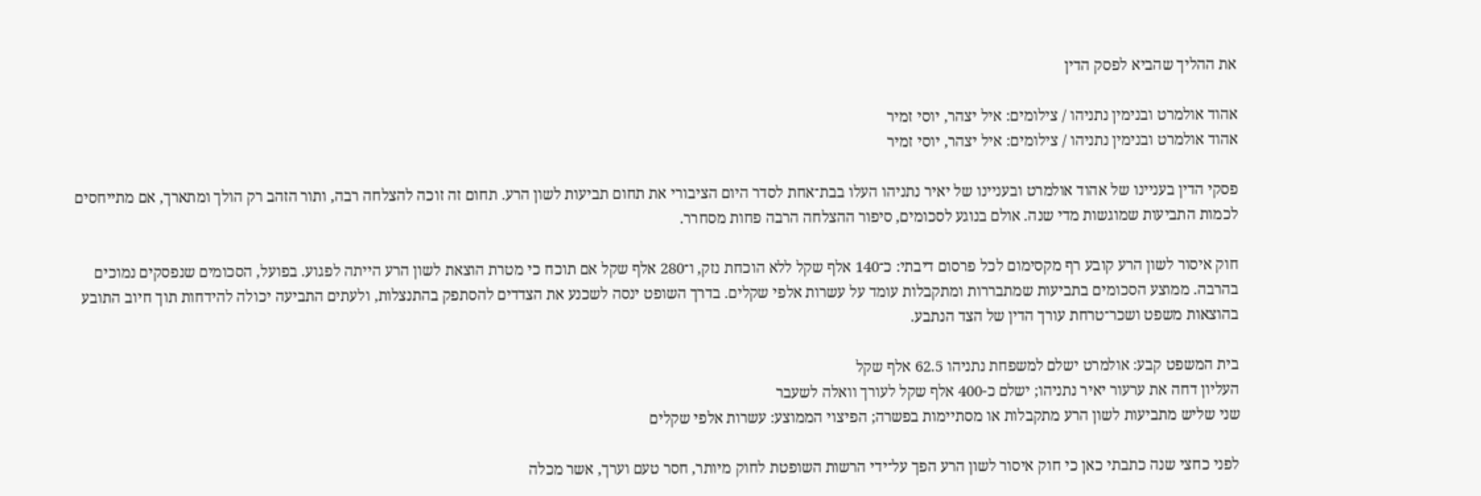את ההליך שהביא לפסק הדין

אהוד אולמרט ובנימין נתניהו / צילומים: איל יצהר, יוסי זמיר
אהוד אולמרט ובנימין נתניהו / צילומים: איל יצהר, יוסי זמיר

פסקי הדין בעניינו של אהוד אולמרט ובעניינו של יאיר נתניהו העלו בבת־אחת לסדר היום הציבורי את תחום תביעות לשון הרע. תחום זה זוכה להצלחה רבה, ותור הזהב רק הולך ומתארך, אם מתייחסים לכמות התביעות שמוגשות מדי שנה. אולם בנוגע לסכומים, סיפור ההצלחה הרבה פחות מסחרר.

חוק איסור לשון הרע קובע רף מקסימום לכל פרסום דיבתי: כ־140 אלף שקל ללא הוכחת נזק, ו־280 אלף שקל אם תוכח כי מטרת הוצאת לשון הרע הייתה לפגוע. בפועל, הסכומים שנפסקים נמוכים בהרבה. ממוצע הסכומים בתביעות שמתבררות ומתקבלות עומד על עשרות אלפי שקלים. בדרך השופט ינסה לשכנע את הצדדים להסתפק בהתנצלות, ולעתים התביעה יכולה להידחות תוך חיוב התובע בהוצאות משפט ושכר־טרחת עורך הדין של הצד הנתבע.

בית המשפט קבע: אולמרט ישלם למשפחת נתניהו 62.5 אלף שקל
העליון דחה את ערעור יאיר נתניהו; ישלם כ-400 אלף שקל לעורך וואלה לשעבר
שני שליש מתביעות לשון הרע מתקבלות או מסתיימות בפשרה; הפיצוי הממוצע: עשרות אלפי שקלים

לפני כחצי שנה כתבתי כאן כי חוק איסור לשון הרע הפך על־ידי הרשות השופטת לחוק מיותר, חסר טעם וערך, אשר מכלה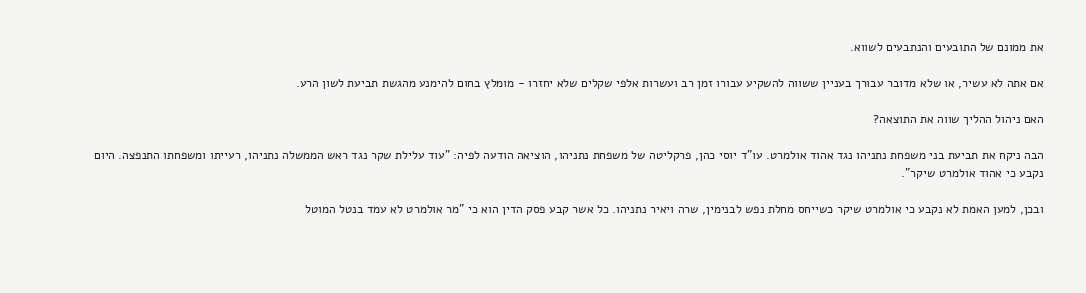את ממונם של התובעים והנתבעים לשווא.

אם אתה לא עשיר, או שלא מדובר עבורך בעניין ששווה להשקיע עבורו זמן רב ועשרות אלפי שקלים שלא יחזרו - מומלץ בחום להימנע מהגשת תביעת לשון הרע.

האם ניהול ההליך שווה את התוצאה?

הבה ניקח את תביעת בני משפחת נתניהו נגד אהוד אולמרט. עו"ד יוסי כהן, פרקליטה של משפחת נתניהו, הוציאה הודעה לפיה: "עוד עלילת שקר נגד ראש הממשלה נתניהו, רעייתו ומשפחתו התנפצה. היום נקבע כי אהוד אולמרט שיקר".

ובכן, למען האמת לא נקבע כי אולמרט שיקר כשייחס מחלת נפש לבנימין, שרה ויאיר נתניהו. כל אשר קבע פסק הדין הוא כי "מר אולמרט לא עמד בנטל המוטל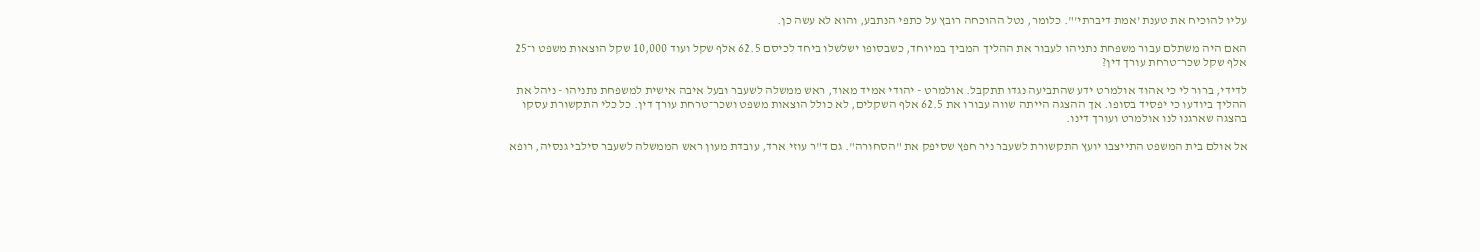עליו להוכיח את טענת 'אמת דיברתי'". כלומר, נטל ההוכחה רובץ על כתפי הנתבע, והוא לא עשה כן.

האם היה משתלם עבור משפחת נתניהו לעבור את ההליך המביך במיוחד, כשבסופו ישלשלו ביחד לכיסם 62.5 אלף שקל ועוד 10,000 שקל הוצאות משפט ו־25 אלף שקל שכר־טרחת עורך דין?

לדידי, ברור לי כי אהוד אולמרט ידע שהתביעה נגדו תתקבל. אולמרט - יהודי אמיד מאוד, ראש ממשלה לשעבר ובעל איבה אישית למשפחת נתניהו - ניהל את ההליך ביודעו כי יפסיד בסופו. אך ההצגה הייתה שווה עבורו את 62.5 אלף השקלים, לא כולל הוצאות משפט ושכר־טרחת עורך דין. כל כלי התקשורת עסקו בהצגה שארגנו לנו אולמרט ועורך דינו.

אל אולם בית המשפט התייצבו יועץ התקשורת לשעבר ניר חפץ שסיפק את "הסחורה". גם ד"ר עוזי ארד, עובדת מעון ראש הממשלה לשעבר סילבי גנסיה, רופא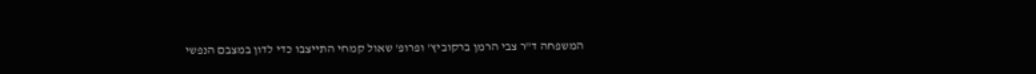המשפחה ד"ר צבי הרמן ברקוביץ' ופרופ' שאול קמחי התייצבו כדי לדון במצבם הנפשי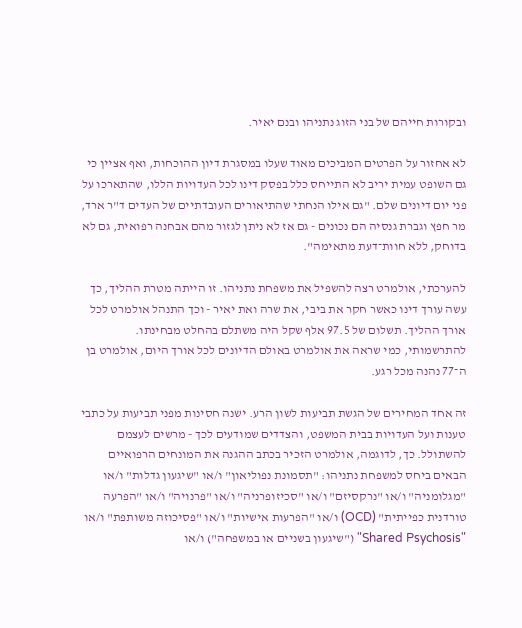ובקורות חייהם של בני הזוג נתניהו ובנם יאיר.

לא אחזור על הפרטים המביכים מאוד שעלו במסגרת דיון ההוכחות, ואף אציין כי גם השופט עמית יריב לא התייחס כלל בפסק דינו לכל העדויות הללו, שהתארכו על פני יום דיונים שלם. "גם אילו הנחתי שהתיאורים העובדתיים של העדים ד"ר ארד, מר חפץ וגברת גנסיה הם נכונים - גם אז לא ניתן לגזור מהם אבחנה רפואית, גם לא בדוחק, ללא חוות־דעת מתאימה".

להערכתי, אולמרט רצה להשפיל את משפחת נתניהו. זו הייתה מטרת ההליך, כך עשה עורך דינו כאשר חקר את ביבי, את שרה ואת יאיר - וכך התנהל אולמרט לכל אורך ההליך. תשלום של 97.5 אלף שקל היה משתלם בהחלט מבחינתו. להתרשמותי, כמי שראה את אולמרט באולם הדיונים לכל אורך היום, אולמרט בן ה־77 נהנה מכל רגע.

זה אחד המחירים של הגשת תביעות לשון הרע. ישנה חסינות מפני תביעות על כתבי טענות ועל העדויות בבית המשפט, והצדדים שמודעים לכך - מרשים לעצמם להשתולל. כך, לדוגמה, אולמרט הזכיר בכתב ההגנה את המונחים הרפואיים הבאים ביחס למשפחת נתניהו: "תסמונת נפוליאון" ו/או "שיגעון גדלות" ו/או "מגלומניה" ו/או "נרקסיזם" ו/או "סכיזופרניה" ו/או "פרנויה" ו/או "הפרעה טורדנית כפייתית" (OCD) ו/או "הפרעות אישיות" ו/או "פסיכוזה משותפת" ו/או "Shared Psychosis" ("שיגעון בשניים או במשפחה") ו/או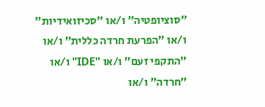"סוציופטיה" ו/או "סכיזואידיות" ו/או "הפרעת חרדה כללית" ו/או "התקפי זעם" ו/או "IDE" ו/או "חרדה" ו/או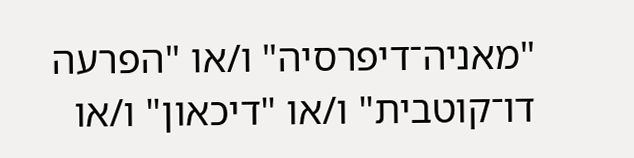"מאניה־דיפרסיה" ו/או "הפרעה דו־קוטבית" ו/או "דיכאון" ו/או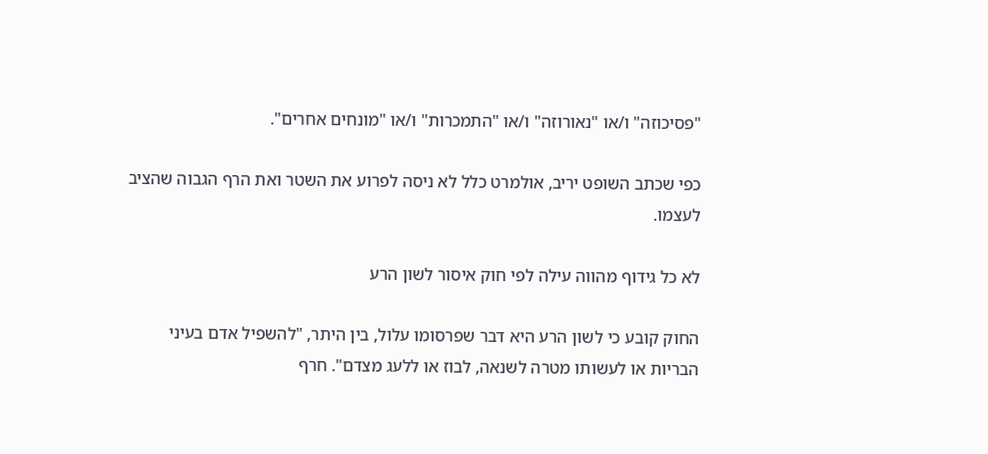"פסיכוזה" ו/או "נאורוזה" ו/או "התמכרות" ו/או "מונחים אחרים".

כפי שכתב השופט יריב, אולמרט כלל לא ניסה לפרוע את השטר ואת הרף הגבוה שהציב לעצמו.

לא כל גידוף מהווה עילה לפי חוק איסור לשון הרע

החוק קובע כי לשון הרע היא דבר שפרסומו עלול, בין היתר, "להשפיל אדם בעיני הבריות או לעשותו מטרה לשנאה, לבוז או ללעג מצדם". חרף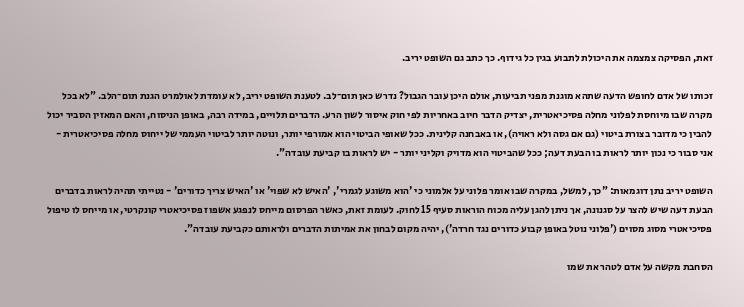זאת, הפסיקה צמצמה את היכולת לתבוע בגין כל גידוף. כך כתב גם השופט יריב.

זכותו של אדם לחופש הדעה שתהא מוגנת מפני תביעות, אולם היכן עובר הגבול? נדרש כאן תום־לב. לטענת השופט יריב, לא עומדת לאולמרט הגנת תום־הלב. "לא בכל מקרה שבו מיוחסת לפלוני מחלה פסיכיאטרית, יצדיק הדבר חיוב באחריות לפי חוק איסור לשון הרע. הדברים תלויים, במידה רבה, באופן הניסוח, והאם המאזין הסביר יכול להבין כי מדובר בצורת ביטוי (גם אם גסה ולא ראויה), או באבחנה קלינית. ככל שאופי הביטוי הוא אמורפי יותר, ונוטה יותר לביטוי העממי של ייחוס מחלה פסיכיאטרית - אני סבור כי נכון יותר לראות בו הבעת דעה; ככל שהביטוי הוא מדויק וקליני יותר - יש לראות בו קביעת עובדה".

השופט יריב נתן דוגמאות: "כך, למשל, במקרה שבו אומר פלוני על אלמוני כי 'הוא משוגע לגמרי', 'האיש לא שפוי' או 'האיש צריך כדורים' - נטייתי תהיה לראות בדברים הבעת דעה שיש להצר על סגנונה, אך ניתן להגן עליה מכוח הוראות סעיף 15 לחוק. לעומת זאת, כאשר הפרסום מייחס לנפגע אשפוז פסיכיאטרי קונקרטי, או מייחס לו טיפול פסיכיאטרי מסוג מסוים ('פלוני נוטל באופן קבוע כדורים נגד חרדה'), יהיה מקום לבחון את אמיתות הדברים ולראותם כקביעת עובדה".

הסחבת מקשה על אדם לטהר את שמו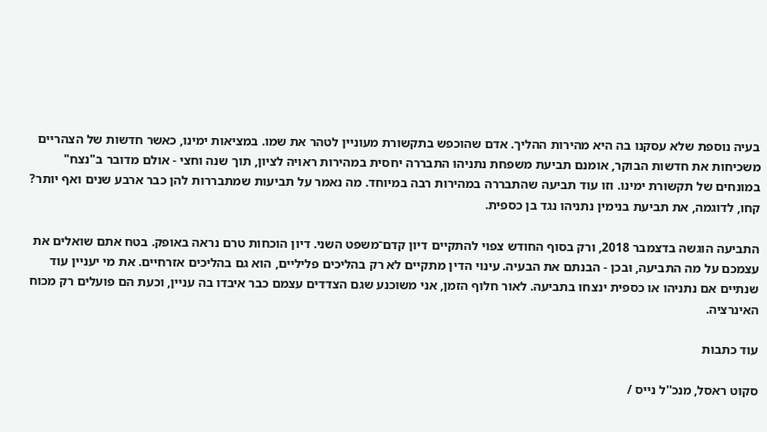בעיה נוספת שלא עסקנו בה היא מהירות ההליך. אדם שהוכפש בתקשורת מעוניין לטהר את שמו. במציאות ימינו, כאשר חדשות של הצהריים משכיחות את חדשות הבוקר, אומנם תביעת משפחת נתניהו התבררה יחסית במהירות ראויה לציון, תוך שנה וחצי - אולם מדובר ב"נצח" במונחים של תקשורת ימינו. וזו עוד תביעה שהתבררה במהירות רבה במיוחד. מה נאמר על תביעות שמתבררות להן כבר ארבע שנים ואף יותר? קחו, לדוגמה, את תביעת בנימין נתניהו נגד בן כספית.

התביעה הוגשה בדצמבר 2018, ורק בסוף החודש צפוי להתקיים דיון קדם־משפט השני. דיון הוכחות טרם נראה באופק. בטח אתם שואלים את עצמכם על מה התביעה, ובכן - הבנתם את הבעיה. עינוי הדין מתקיים לא רק בהליכים פליליים, הוא גם בהליכים אזרחיים. את מי יעניין עוד שנתיים אם נתניהו או כספית ינצחו בתביעה. לאור חלוף הזמן, אני משוכנע שגם הצדדים עצמם כבר איבדו בה עניין, וכעת הם פועלים רק מכוח האינרציה.

עוד כתבות

סקוט ראסל, מנכ''ל נייס /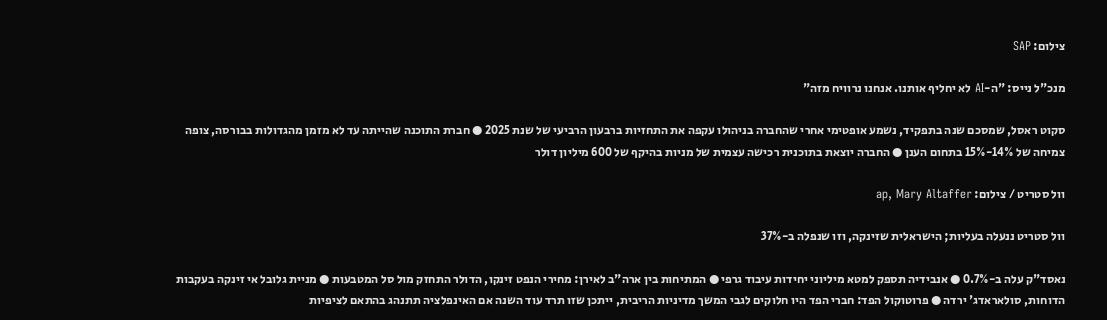צילום: SAP

מנכ"ל נייס: "ה-AI לא יחליף אותנו. אנחנו נרוויח מזה"

סקוט ראסל, שמסכם שנה בתפקיד, נשמע אופטימי אחרי שהחברה בניהולו עקפה את התחזיות ברבעון הרביעי של שנת 2025 ● חברת התוכנה שהייתה עד לא מזמן מהגדולות בבורסה, צופה צמיחה של 14%-15% בתחום הענן ● החברה יוצאת בתוכנית רכישה עצמית של מניות בהיקף של 600 מיליון דולר

וול סטריט / צילום: ap, Mary Altaffer

וול סטריט ננעלה בעליות; הישראלית שזינקה, וזו שנפלה ב-37%

נאסד"ק עלה ב-0.7% ● אנבידיה תספק למטא מיליוני יחידות עיבוד גרפי ● המתיחות בין ארה"ב לאירן: מחירי הנפט זינקו, הדולר התחזק מול סל המטבעות ● מניית גלובל אי זינקה בעקבות הדוחות, סולאראדג' ירדה ● פרוטוקול הפד: חברי הפד היו חלוקים לגבי המשך מדיניות הריבית, ייתכן שזו תרד עוד השנה אם האינפלציה תתנהג בהתאם לציפיות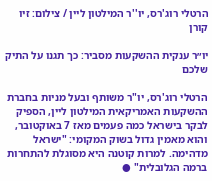הרטלי רוג'רס, יו''ר המילטון ליין / צילום: זיו קורן

יו״ר ענקית ההשקעות מסביר: כך תגנו על התיק שלכם

הרטלי רוג'רס, יו"ר משותף ובעל מניות בחברת ההשקעות האמריקאית המילטון ליין, הספיק לבקר בישראל כמה פעמים מאז 7 באוקטובר, והוא מאמין גדול בשוק המקומי: "ישראל מדהימה. למרות קוטנה היא מסוגלת להתחרות ברמה הגלובלית" ●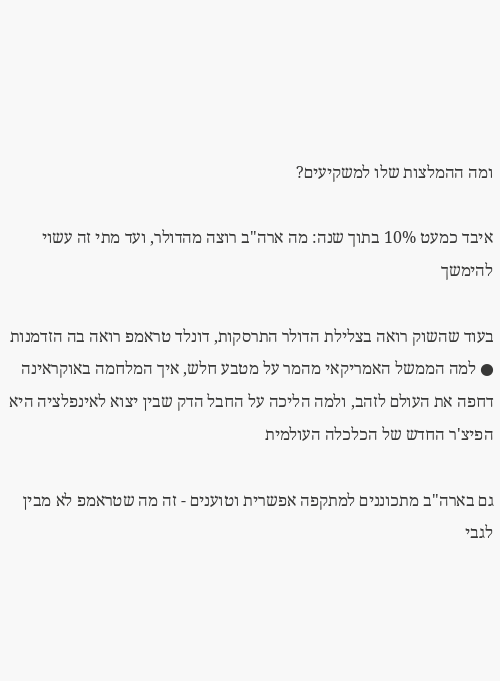ומה ההמלצות שלו למשקיעים?

איבד כמעט 10% בתוך שנה: מה ארה"ב רוצה מהדולר, ועד מתי זה עשוי להימשך

בעוד שהשוק רואה בצלילת הדולר התרסקות, דונלד טראמפ רואה בה הזדמנות ● למה הממשל האמריקאי מהמר על מטבע חלש, איך המלחמה באוקראינה דחפה את העולם לזהב, ולמה הליכה על החבל הדק שבין יצוא לאינפלציה היא הפיצ'ר החדש של הכלכלה העולמית

גם בארה"ב מתכוננים למתקפה אפשרית וטוענים - זה מה שטראמפ לא מבין לגבי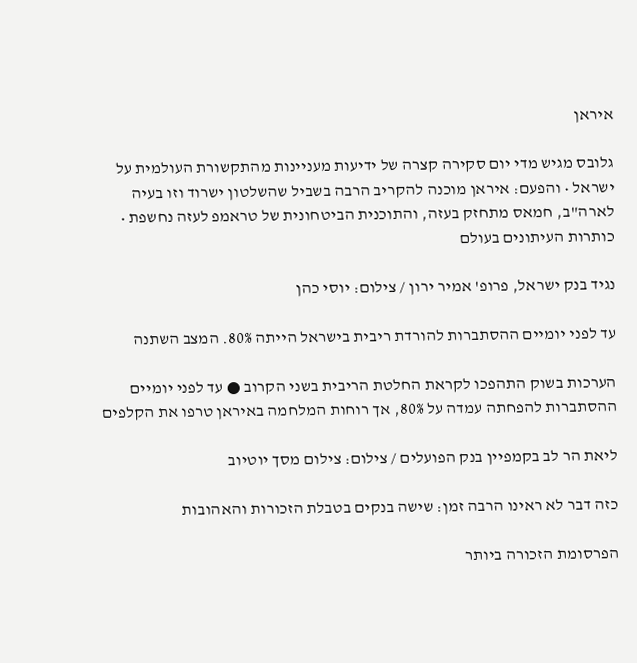איראן

גלובס מגיש מדי יום סקירה קצרה של ידיעות מעניינות מהתקשורת העולמית על ישראל • והפעם: איראן מוכנה להקריב הרבה בשביל שהשלטון ישרוד וזו בעיה לארה"ב, חמאס מתחזק בעזה, והתוכנית הביטחונית של טראמפ לעזה נחשפת • כותרות העיתונים בעולם

נגיד בנק ישראל, פרופ' אמיר ירון / צילום: יוסי כהן

עד לפני יומיים ההסתברות להורדת ריבית בישראל הייתה 80%. המצב השתנה

הערכות בשוק התהפכו לקראת החלטת הריבית בשני הקרוב ● עד לפני יומיים ההסתברות להפחתה עמדה על 80%, אך רוחות המלחמה באיראן טרפו את הקלפים

ליאת הר לב בקמפיין בנק הפועלים / צילום: צילום מסך יוטיוב

כזה דבר לא ראינו הרבה זמן: שישה בנקים בטבלת הזכורות והאהובות

הפרסומת הזכורה ביותר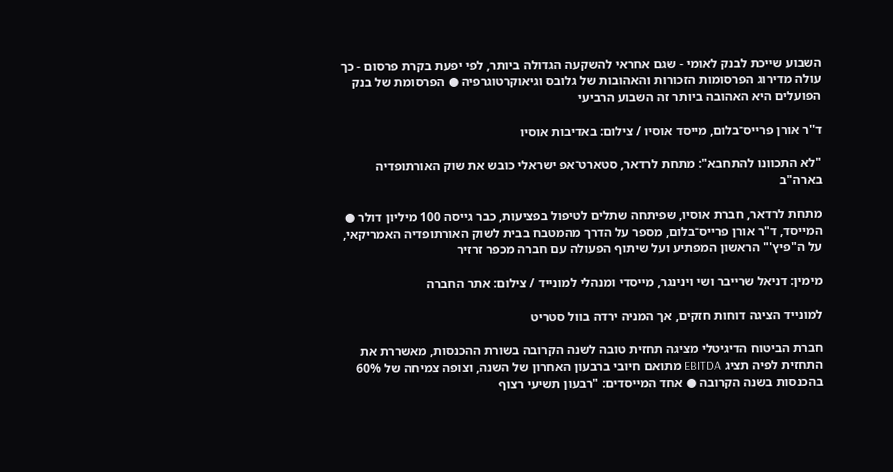השבוע שייכת לבנק לאומי - שגם אחראי להשקעה הגדולה ביותר, לפי יפעת בקרת פרסום - כך עולה מדירוג הפרסומות הזכורות והאהובות של גלובס וגיאוקרטוגרפיה ● הפרסומת של בנק הפועלים היא האהובה ביותר זה השבוע הרביעי

ד''ר אורן פרייס־בלום, מייסד אוסיו / צילום: באדיבות אוסיו

"לא התכוונו להתחבא": מתחת לרדאר, סטארט־אפ ישראלי כובש את שוק האורתופדיה בארה"ב

מתחת לרדאר, חברת אוסיו, שפיתחה שתלים לטיפול בפציעות, כבר גייסה 100 מיליון דולר ● המייסד, ד"ר אורן פרייס־בלום, מספר על הדרך מהמטבח בבית לשוק האורתופדיה האמריקאי, על ה"פיץ'" הראשון המפתיע ועל שיתוף הפעולה עם חברה מכפר זרזיר

מימין: דניאל שרייבר ושי וינינגר, מייסדי ומנהלי למונייד / צילום: אתר החברה

למונייד הציגה דוחות חזקים, אך המניה ירדה בוול סטריט

חברת הביטוח הדיגיטלי מציגה תחזית טובה לשנה הקרובה בשורת ההכנסות, מאשררת את התחזית לפיה תציג EBITDA מתואם חיובי ברבעון האחרון של השנה, וצופה צמיחה של 60% בהכנסות בשנה הקרובה ● אחד המייסדים: "רבעון תשיעי רצוף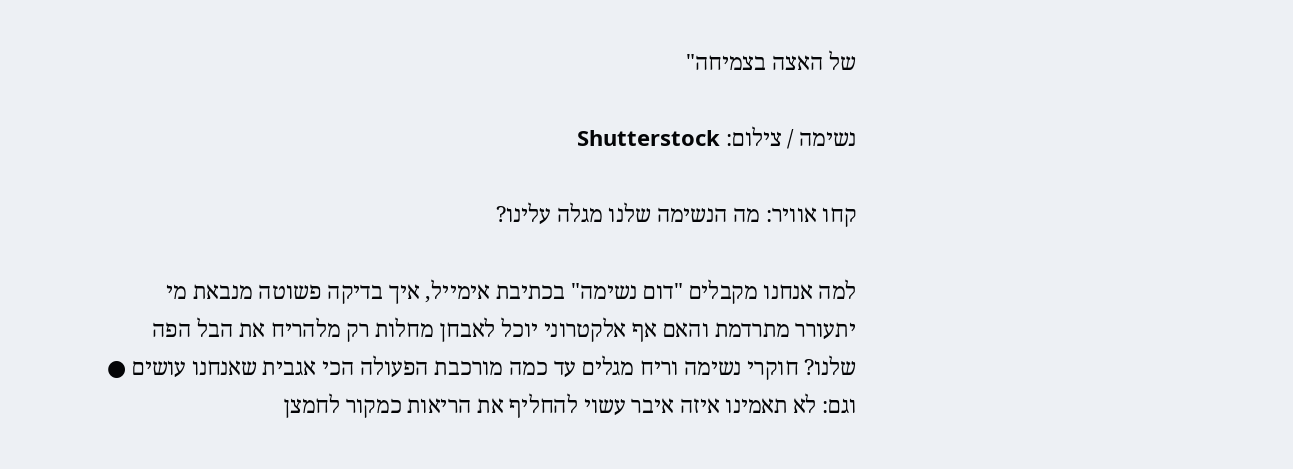של האצה בצמיחה"

נשימה / צילום: Shutterstock

קחו אוויר: מה הנשימה שלנו מגלה עלינו?

למה אנחנו מקבלים "דום נשימה" בכתיבת אימייל, איך בדיקה פשוטה מנבאת מי יתעורר מתרדמת והאם אף אלקטרוני יוכל לאבחן מחלות רק מלהריח את הבל הפה שלנו? חוקרי נשימה וריח מגלים עד כמה מורכבת הפעולה הכי אגבית שאנחנו עושים ● וגם: לא תאמינו איזה איבר עשוי להחליף את הריאות כמקור לחמצן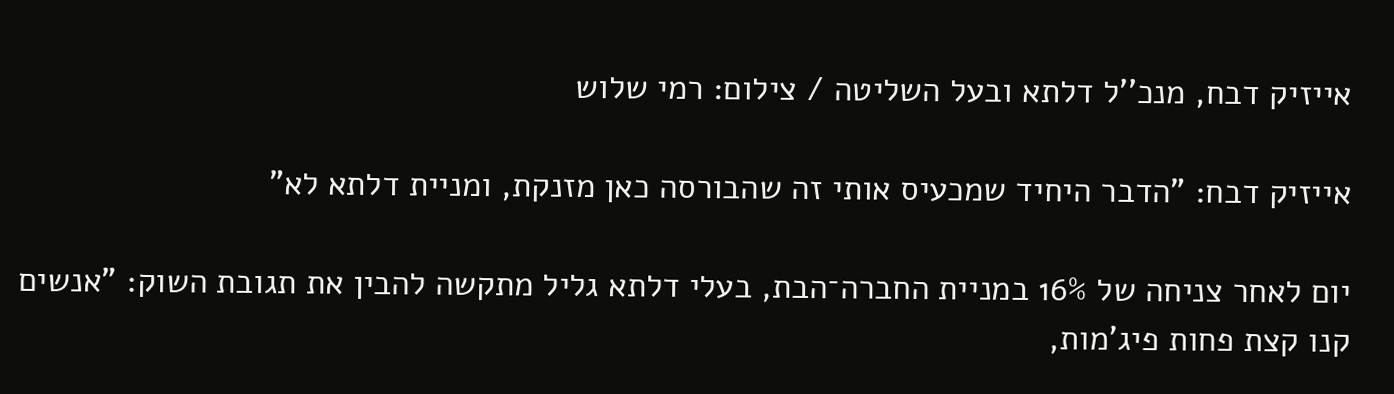אייזיק דבח, מנכ''ל דלתא ובעל השליטה / צילום: רמי שלוש

אייזיק דבח: "הדבר היחיד שמכעיס אותי זה שהבורסה כאן מזנקת, ומניית דלתא לא"

יום לאחר צניחה של 16% במניית החברה־הבת, בעלי דלתא גליל מתקשה להבין את תגובת השוק: "אנשים קנו קצת פחות פיג'מות,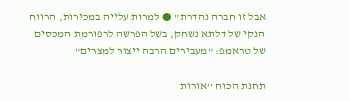אבל זו חברה נהדרת" ● למרות עלייה במכירות, הרווח הנקי של דלתא נשחק, בשל הפרשה לרפורמת המכסים של טראמפ: "מעבירים הרבה ייצור למצרים"

תחנת הכוח ''אורות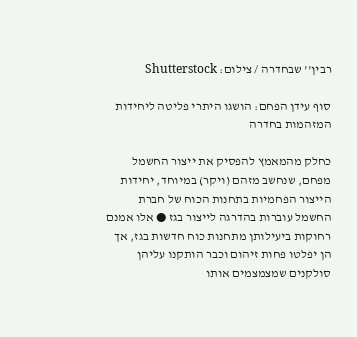רבין'' שבחדרה / צילום: Shutterstock

סוף עידן הפחם: הושגו היתרי פליטה ליחידות המזהמות בחדרה

כחלק מהמאמץ להפסיק את ייצור החשמל מפחם, שנחשב מזהם (ויקר) במיוחד, יחידות הייצור הפחמיות בתחנות הכוח של חברת החשמל עוברות בהדרגה לייצור בגז ● אלו אמנם רחוקות ביעילותן מתחנות כוח חדשות בגז, אך הן יפלטו פחות זיהום וכבר הותקנו עליהן סולקנים שמצמצמים אותו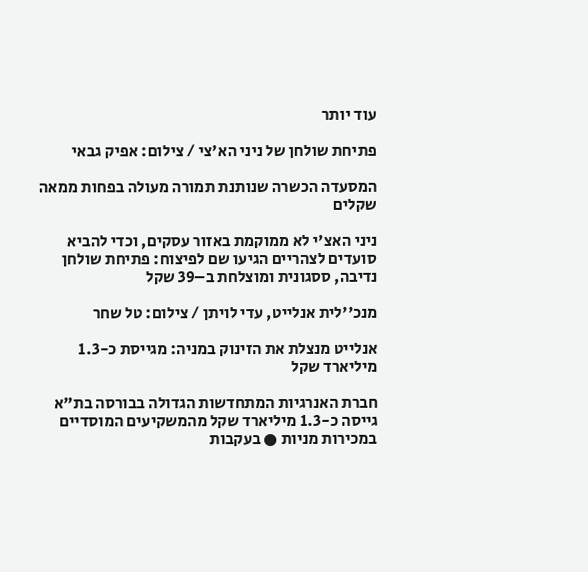עוד יותר

פתיחת שולחן של ניני הא'צי / צילום: אפיק גבאי

המסעדה הכשרה שנותנת תמורה מעולה בפחות ממאה שקלים

ניני האצ'י לא ממוקמת באזור עסקים, וכדי להביא סועדים לצהריים הגיעו שם לפיצוח: פתיחת שולחן נדיבה, ססגונית ומוצלחת ב–39 שקל

מנכ''לית אנלייט, עדי לויתן / צילום: טל שחר

אנלייט מנצלת את הזינוק במניה: מגייסת כ-1.3 מיליארד שקל

חברת האנרגיות המתחדשות הגדולה בבורסה בת"א גייסה כ-1.3 מיליארד שקל מהמשקיעים המוסדיים במכירות מניות ● בעקבות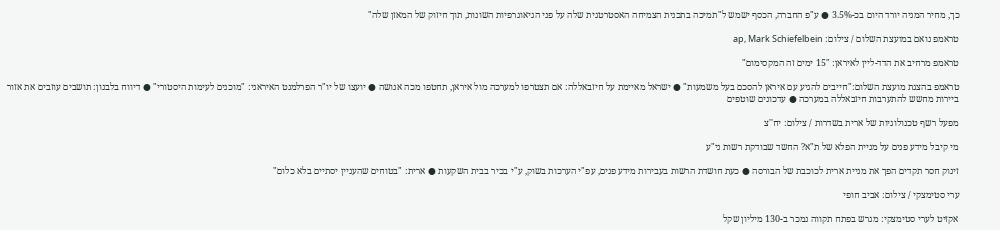כך, מחיר המניה יורד היום בכ-3.5% ● ע"פ החברה, הכסף ישמש ל"תמיכה בתכנית הצמיחה האסטרטגית שלה על פני הגיאוגרפיות השונות, תוך חיזוק של המאזן שלה"

טראמפ נואם במועצת השלום / צילום: ap, Mark Schiefelbein

טראמפ מרחיב את הדד-ליין לאיראן: "15 ימים זה המקסימום"

טראמפ בהצגת מועצת השלום:"חייבים להגיע עם איראן להסכם בעל משמעות" ● ישראל מאיימת על חיזבאללה: אם תצטרפו למערכה מול איראן, תחטפו מכה אנושה ● יועצו של יו"ר הפרלמנט האיראני: "מוכנים לעימות היסטורי" ● דיווח בלבנון: תושבים עוזבים את אזור ביירות מחשש להתערבות חיזבאללה במערכה ● עדכונים שוטפים

מפעל רשף טכנולוגיות של ארית בשדרות / צילום: יח''צ

מי קיבל מידע פנים על מניית הפלא של ת"א? החשד שבודקת רשות ני"ע

זינוק חסר תקדים הפך את מניית ארית לכוכבת של הבורסה ● כעת חושדת הרשות בעבירות מידע פנים, עפ"י הערכות בשוק, ע"י בכיר בבית השקעות ● ארית: "בטוחים שהעניין יסתיים בלא כלום"

ערי סטימצקי / צילום: אביב חופי

אקזיט לערי סטימצקי: מגרש בפתח תקווה נמכר ב-130 מיליון שקל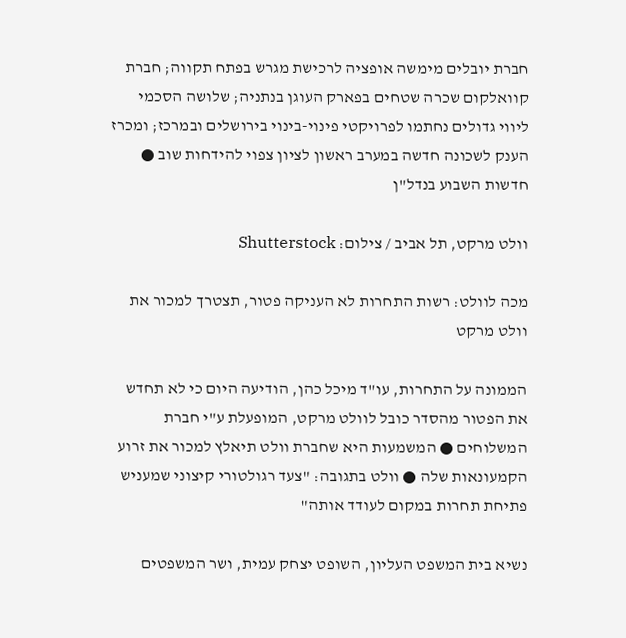חברת יובלים מימשה אופציה לרכישת מגרש בפתח תקווה; חברת קוואלקום שכרה שטחים בפארק העוגן בנתניה; שלושה הסכמי ליווי גדולים נחתמו לפרויקטי פינוי-בינוי בירושלים ובמרכז; ומכרז הענק לשכונה חדשה במערב ראשון לציון צפוי להידחות שוב ● חדשות השבוע בנדל"ן

וולט מרקט, תל אביב / צילום: Shutterstock

מכה לוולט: רשות התחרות לא העניקה פטור, תצטרך למכור את וולט מרקט

הממונה על התחרות, עו"ד מיכל כהן, הודיעה היום כי לא תחדש את הפטור מהסדר כובל לוולט מרקט, המופעלת ע"י חברת המשלוחים ● המשמעות היא שחברת וולט תיאלץ למכור את זרוע הקמעונאות שלה ● וולט בתגובה: "צעד רגולטורי קיצוני שמעניש פתיחת תחרות במקום לעודד אותה"

נשיא בית המשפט העליון, השופט יצחק עמית, ושר המשפטים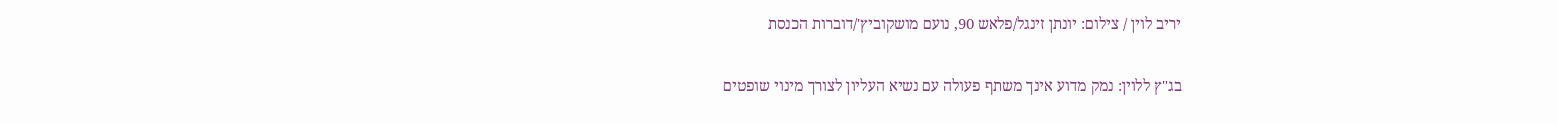יריב לוין / צילום: יונתן זינגל/פלאש 90, נועם מושקוביץ'/דוברות הכנסת

בג"ץ ללוין: נמק מדוע אינך משתף פעולה עם נשיא העליון לצורך מינוי שופטים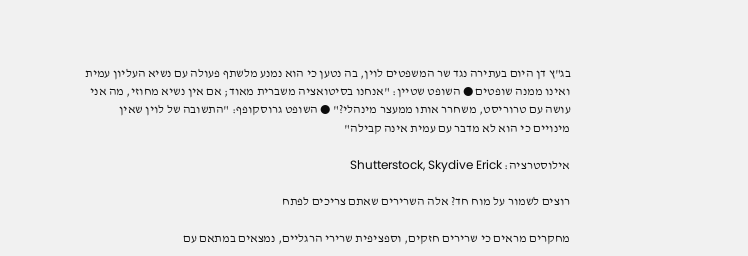בג"ץ דן היום בעתירה נגד שר המשפטים לוין, בה נטען כי הוא נמנע מלשתף פעולה עם נשיא העליון עמית ואינו ממנה שופטים ● השופט שטיין: "אנחנו בסיטואציה משברית מאוד; אם אין נשיא מחוזי, מה אני עושה עם טרוריסט, משחרר אותו ממעצר מינהלי?" ● השופט גרוסקופף: "התשובה של לוין שאין מינויים כי הוא לא מדבר עם עמית אינה קבילה"

אילוסטרציה: Shutterstock, Skydive Erick

רוצים לשמור על מוח חד? אלה השרירים שאתם צריכים לפתח

מחקרים מראים כי שרירים חזקים, וספציפית שרירי הרגליים, נמצאים במתאם עם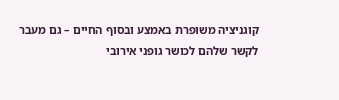קוגניציה משופרת באמצע ובסוף החיים – גם מעבר לקשר שלהם לכושר גופני אירובי